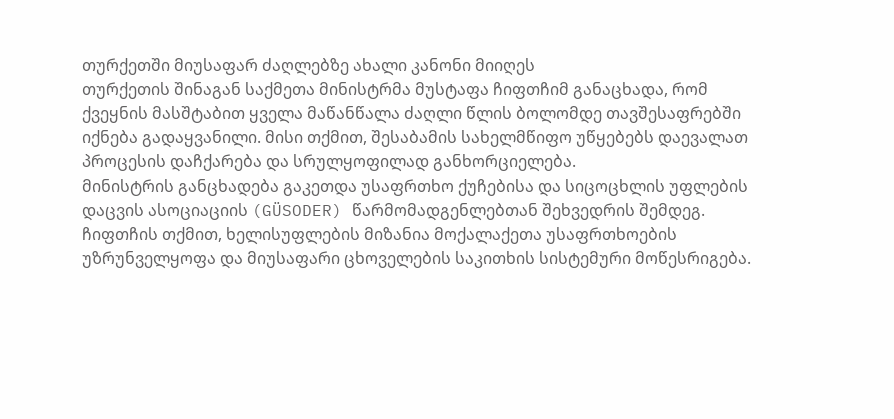თურქეთში მიუსაფარ ძაღლებზე ახალი კანონი მიიღეს
თურქეთის შინაგან საქმეთა მინისტრმა მუსტაფა ჩიფთჩიმ განაცხადა, რომ ქვეყნის მასშტაბით ყველა მაწანწალა ძაღლი წლის ბოლომდე თავშესაფრებში იქნება გადაყვანილი. მისი თქმით, შესაბამის სახელმწიფო უწყებებს დაევალათ პროცესის დაჩქარება და სრულყოფილად განხორციელება.
მინისტრის განცხადება გაკეთდა უსაფრთხო ქუჩებისა და სიცოცხლის უფლების დაცვის ასოციაციის (GÜSODER) წარმომადგენლებთან შეხვედრის შემდეგ. ჩიფთჩის თქმით, ხელისუფლების მიზანია მოქალაქეთა უსაფრთხოების უზრუნველყოფა და მიუსაფარი ცხოველების საკითხის სისტემური მოწესრიგება.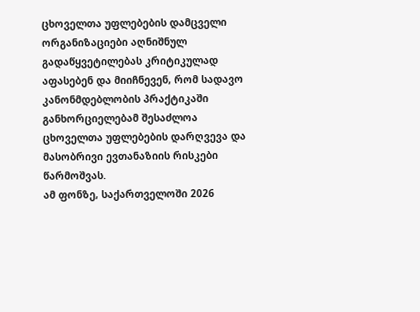ცხოველთა უფლებების დამცველი ორგანიზაციები აღნიშნულ გადაწყვეტილებას კრიტიკულად აფასებენ და მიიჩნევენ, რომ სადავო კანონმდებლობის პრაქტიკაში განხორციელებამ შესაძლოა ცხოველთა უფლებების დარღვევა და მასობრივი ევთანაზიის რისკები წარმოშვას.
ამ ფონზე, საქართველოში 2026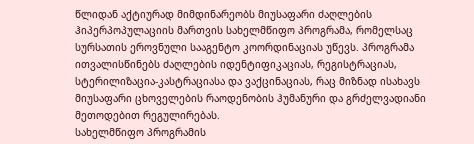წლიდან აქტიურად მიმდინარეობს მიუსაფარი ძაღლების ჰიპერპოპულაციის მართვის სახელმწიფო პროგრამა, რომელსაც სურსათის ეროვნული სააგენტო კოორდინაციას უწევს. პროგრამა ითვალისწინებს ძაღლების იდენტიფიკაციას, რეგისტრაციას, სტერილიზაცია-კასტრაციასა და ვაქცინაციას, რაც მიზნად ისახავს მიუსაფარი ცხოველების რაოდენობის ჰუმანური და გრძელვადიანი მეთოდებით რეგულირებას.
სახელმწიფო პროგრამის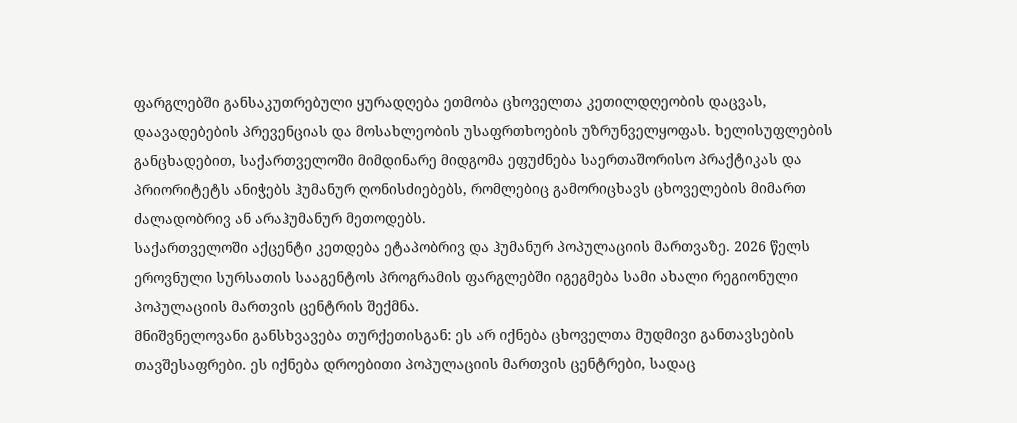ფარგლებში განსაკუთრებული ყურადღება ეთმობა ცხოველთა კეთილდღეობის დაცვას, დაავადებების პრევენციას და მოსახლეობის უსაფრთხოების უზრუნველყოფას. ხელისუფლების განცხადებით, საქართველოში მიმდინარე მიდგომა ეფუძნება საერთაშორისო პრაქტიკას და პრიორიტეტს ანიჭებს ჰუმანურ ღონისძიებებს, რომლებიც გამორიცხავს ცხოველების მიმართ ძალადობრივ ან არაჰუმანურ მეთოდებს.
საქართველოში აქცენტი კეთდება ეტაპობრივ და ჰუმანურ პოპულაციის მართვაზე. 2026 წელს ეროვნული სურსათის სააგენტოს პროგრამის ფარგლებში იგეგმება სამი ახალი რეგიონული პოპულაციის მართვის ცენტრის შექმნა.
მნიშვნელოვანი განსხვავება თურქეთისგან: ეს არ იქნება ცხოველთა მუდმივი განთავსების თავშესაფრები. ეს იქნება დროებითი პოპულაციის მართვის ცენტრები, სადაც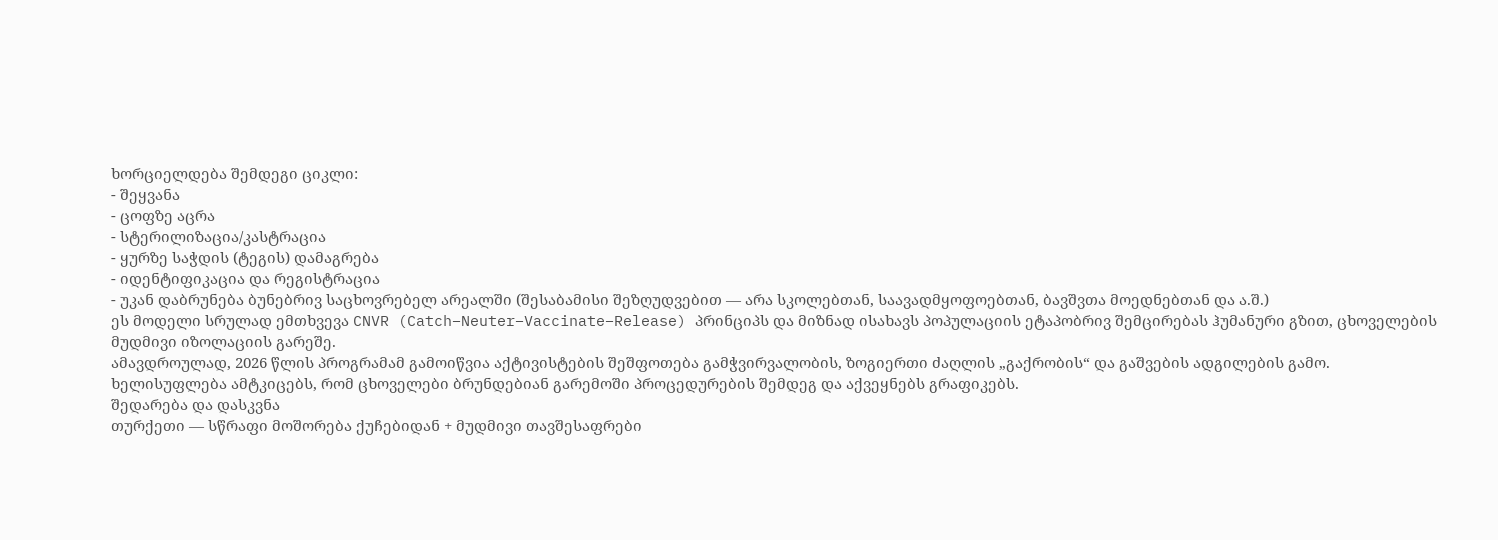ხორციელდება შემდეგი ციკლი:
- შეყვანა
- ცოფზე აცრა
- სტერილიზაცია/კასტრაცია
- ყურზე საჭდის (ტეგის) დამაგრება
- იდენტიფიკაცია და რეგისტრაცია
- უკან დაბრუნება ბუნებრივ საცხოვრებელ არეალში (შესაბამისი შეზღუდვებით — არა სკოლებთან, საავადმყოფოებთან, ბავშვთა მოედნებთან და ა.შ.)
ეს მოდელი სრულად ემთხვევა CNVR (Catch–Neuter–Vaccinate–Release) პრინციპს და მიზნად ისახავს პოპულაციის ეტაპობრივ შემცირებას ჰუმანური გზით, ცხოველების მუდმივი იზოლაციის გარეშე.
ამავდროულად, 2026 წლის პროგრამამ გამოიწვია აქტივისტების შეშფოთება გამჭვირვალობის, ზოგიერთი ძაღლის „გაქრობის“ და გაშვების ადგილების გამო. ხელისუფლება ამტკიცებს, რომ ცხოველები ბრუნდებიან გარემოში პროცედურების შემდეგ და აქვეყნებს გრაფიკებს.
შედარება და დასკვნა
თურქეთი — სწრაფი მოშორება ქუჩებიდან + მუდმივი თავშესაფრები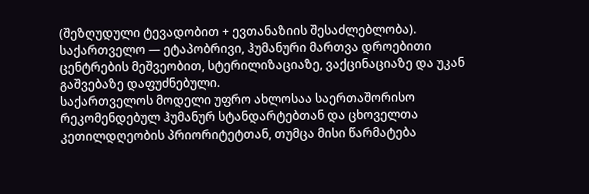(შეზღუდული ტევადობით + ევთანაზიის შესაძლებლობა).
საქართველო — ეტაპობრივი, ჰუმანური მართვა დროებითი ცენტრების მეშვეობით, სტერილიზაციაზე, ვაქცინაციაზე და უკან გაშვებაზე დაფუძნებული.
საქართველოს მოდელი უფრო ახლოსაა საერთაშორისო რეკომენდებულ ჰუმანურ სტანდარტებთან და ცხოველთა კეთილდღეობის პრიორიტეტთან, თუმცა მისი წარმატება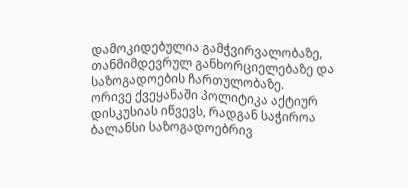დამოკიდებულია გამჭვირვალობაზე, თანმიმდევრულ განხორციელებაზე და საზოგადოების ჩართულობაზე.
ორივე ქვეყანაში პოლიტიკა აქტიურ დისკუსიას იწვევს, რადგან საჭიროა ბალანსი საზოგადოებრივ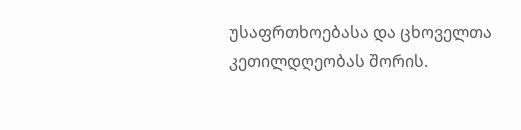უსაფრთხოებასა და ცხოველთა კეთილდღეობას შორის.